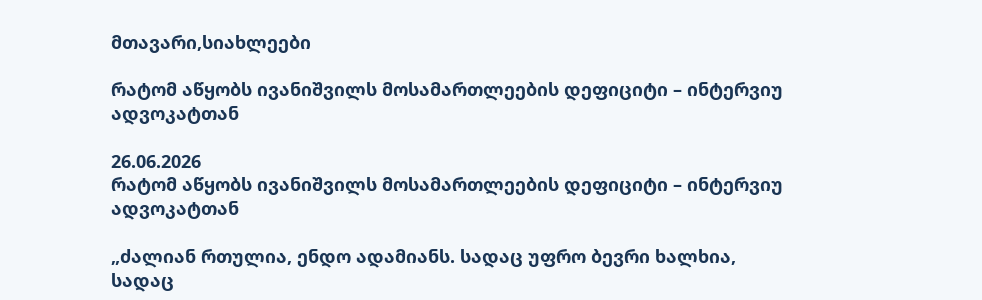მთავარი,სიახლეები

რატომ აწყობს ივანიშვილს მოსამართლეების დეფიციტი – ინტერვიუ ადვოკატთან

26.06.2026
რატომ აწყობს ივანიშვილს მოსამართლეების დეფიციტი – ინტერვიუ ადვოკატთან

„ძალიან რთულია, ენდო ადამიანს. სადაც უფრო ბევრი ხალხია, სადაც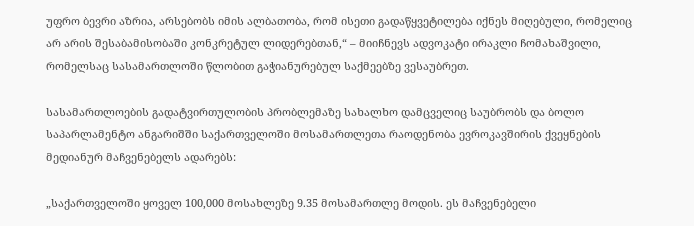უფრო ბევრი აზრია, არსებობს იმის ალბათობა, რომ ისეთი გადაწყვეტილება იქნეს მიღებული, რომელიც არ არის შესაბამისობაში კონკრეტულ ლიდერებთან,“ – მიიჩნევს ადვოკატი ირაკლი ჩომახაშვილი, რომელსაც სასამართლოში წლობით გაჭიანურებულ საქმეებზე ვესაუბრეთ.

სასამართლოების გადატვირთულობის პრობლემაზე სახალხო დამცველიც საუბრობს და ბოლო საპარლამენტო ანგარიშში საქართველოში მოსამართლეთა რაოდენობა ევროკავშირის ქვეყნების მედიანურ მაჩვენებელს ადარებს:

„საქართველოში ყოველ 100,000 მოსახლეზე 9.35 მოსამართლე მოდის. ეს მაჩვენებელი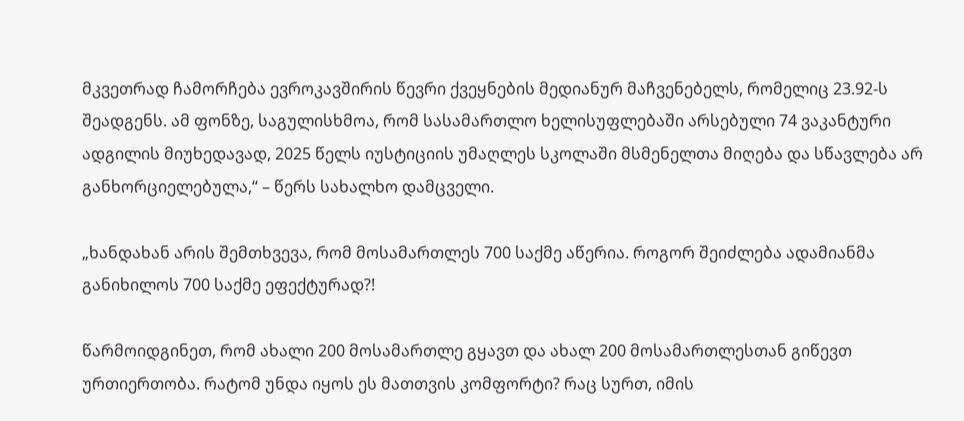მკვეთრად ჩამორჩება ევროკავშირის წევრი ქვეყნების მედიანურ მაჩვენებელს, რომელიც 23.92-ს შეადგენს. ამ ფონზე, საგულისხმოა, რომ სასამართლო ხელისუფლებაში არსებული 74 ვაკანტური ადგილის მიუხედავად, 2025 წელს იუსტიციის უმაღლეს სკოლაში მსმენელთა მიღება და სწავლება არ განხორციელებულა,“ – წერს სახალხო დამცველი.

„ხანდახან არის შემთხვევა, რომ მოსამართლეს 700 საქმე აწერია. როგორ შეიძლება ადამიანმა განიხილოს 700 საქმე ეფექტურად?!

წარმოიდგინეთ, რომ ახალი 200 მოსამართლე გყავთ და ახალ 200 მოსამართლესთან გიწევთ ურთიერთობა. რატომ უნდა იყოს ეს მათთვის კომფორტი? რაც სურთ, იმის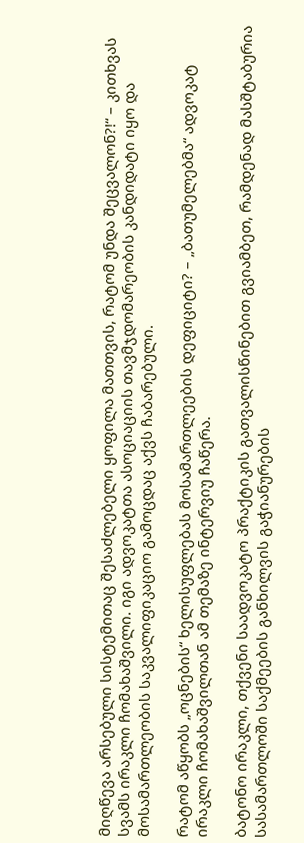მიღწევა არსებული სისტემითაც შესაძლებელი ყოფილა მათთვის, რატომ უნდა შეცვალონ?!“ – კითხვას სვამს ირაკლი ჩომახაშვილი. იგი ადვოკატთა ასოციაციის თავმჯდომარეობის კანდიდატი იყო და მოსამართლეობის საკვალიფიკაციო გამოცდაც აქვს ჩაბარებული.

რატომ აწყობს „ოცნების“ ხელისუფლებას მოსამართლეების დეფიციტი? – „ბათუმელებმა“ ადვოკატ ირაკლი ჩომახაშვილთან ამ თემაზე ინტერვიუ ჩაწერა.

ბატონო ირაკლი, თქვენი საადვოკატო პრაქტიკის გათვალისწინებით გვიამბეთ, რამდენად მასშტაბურია სასამართლოში საქმეების განხილვის გაჭიანურების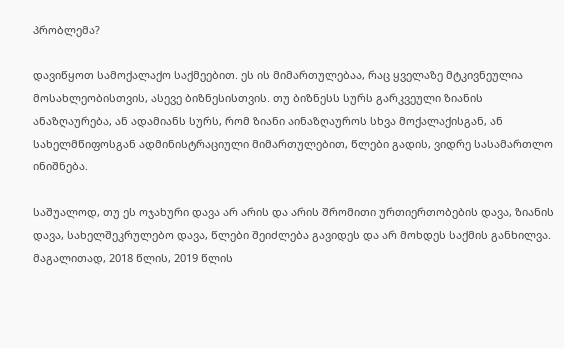პრობლემა?

დავიწყოთ სამოქალაქო საქმეებით. ეს ის მიმართულებაა, რაც ყველაზე მტკივნეულია მოსახლეობისთვის, ასევე ბიზნესისთვის. თუ ბიზნესს სურს გარკვეული ზიანის ანაზღაურება, ან ადამიანს სურს, რომ ზიანი აინაზღაუროს სხვა მოქალაქისგან, ან სახელმწიფოსგან ადმინისტრაციული მიმართულებით, წლები გადის, ვიდრე სასამართლო ინიშნება.

საშუალოდ, თუ ეს ოჯახური დავა არ არის და არის შრომითი ურთიერთობების დავა, ზიანის დავა, სახელშეკრულებო დავა, წლები შეიძლება გავიდეს და არ მოხდეს საქმის განხილვა. მაგალითად, 2018 წლის, 2019 წლის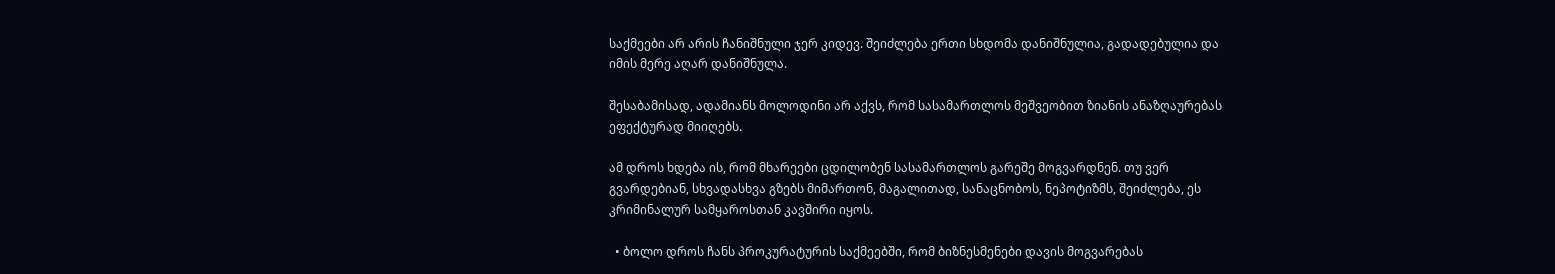საქმეები არ არის ჩანიშნული ჯერ კიდევ. შეიძლება ერთი სხდომა დანიშნულია, გადადებულია და იმის მერე აღარ დანიშნულა.

შესაბამისად, ადამიანს მოლოდინი არ აქვს, რომ სასამართლოს მეშვეობით ზიანის ანაზღაურებას ეფექტურად მიიღებს.

ამ დროს ხდება ის, რომ მხარეები ცდილობენ სასამართლოს გარეშე მოგვარდნენ. თუ ვერ გვარდებიან, სხვადასხვა გზებს მიმართონ, მაგალითად, სანაცნობოს, ნეპოტიზმს, შეიძლება, ეს კრიმინალურ სამყაროსთან კავშირი იყოს.

  • ბოლო დროს ჩანს პროკურატურის საქმეებში, რომ ბიზნესმენები დავის მოგვარებას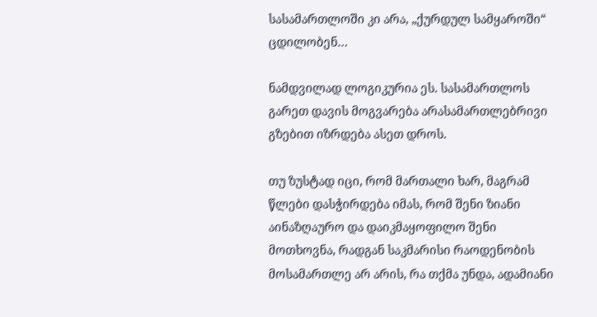სასამართლოში კი არა, „ქურდულ სამყაროში“ ცდილობენ…

ნამდვილად ლოგიკურია ეს. სასამართლოს გარეთ დავის მოგვარება არასამართლებრივი გზებით იზრდება ასეთ დროს.

თუ ზუსტად იცი, რომ მართალი ხარ, მაგრამ წლები დასჭირდება იმას, რომ შენი ზიანი აინაზღაურო და დაიკმაყოფილო შენი მოთხოვნა, რადგან საკმარისი რაოდენობის მოსამართლე არ არის, რა თქმა უნდა, ადამიანი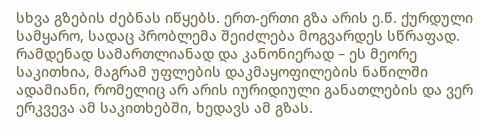სხვა გზების ძებნას იწყებს. ერთ-ერთი გზა არის ე.წ. ქურდული სამყარო, სადაც პრობლემა შეიძლება მოგვარდეს სწრაფად. რამდენად სამართლიანად და კანონიერად – ეს მეორე საკითხია, მაგრამ უფლების დაკმაყოფილების ნაწილში ადამიანი, რომელიც არ არის იურიდიული განათლების და ვერ ერკვევა ამ საკითხებში, ხედავს ამ გზას.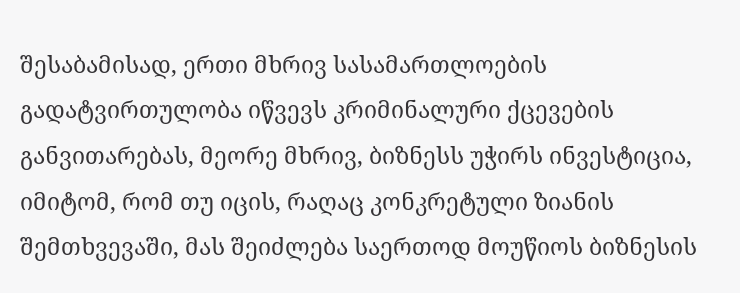შესაბამისად, ერთი მხრივ სასამართლოების გადატვირთულობა იწვევს კრიმინალური ქცევების განვითარებას, მეორე მხრივ, ბიზნესს უჭირს ინვესტიცია, იმიტომ, რომ თუ იცის, რაღაც კონკრეტული ზიანის შემთხვევაში, მას შეიძლება საერთოდ მოუწიოს ბიზნესის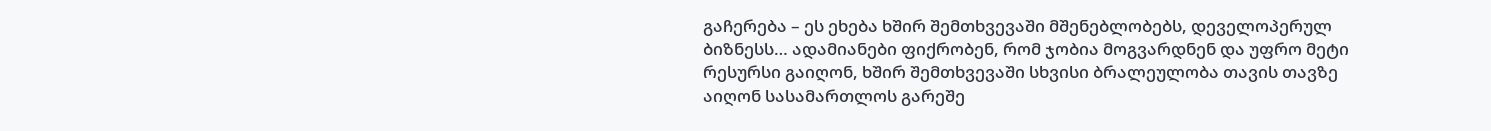გაჩერება – ეს ეხება ხშირ შემთხვევაში მშენებლობებს, დეველოპერულ ბიზნესს… ადამიანები ფიქრობენ, რომ ჯობია მოგვარდნენ და უფრო მეტი რესურსი გაიღონ, ხშირ შემთხვევაში სხვისი ბრალეულობა თავის თავზე აიღონ სასამართლოს გარეშე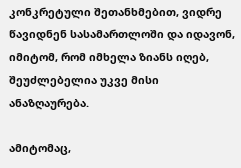კონკრეტული შეთანხმებით, ვიდრე წავიდნენ სასამართლოში და იდავონ, იმიტომ, რომ იმხელა ზიანს იღებ, შეუძლებელია უკვე მისი ანაზღაურება.

ამიტომაც,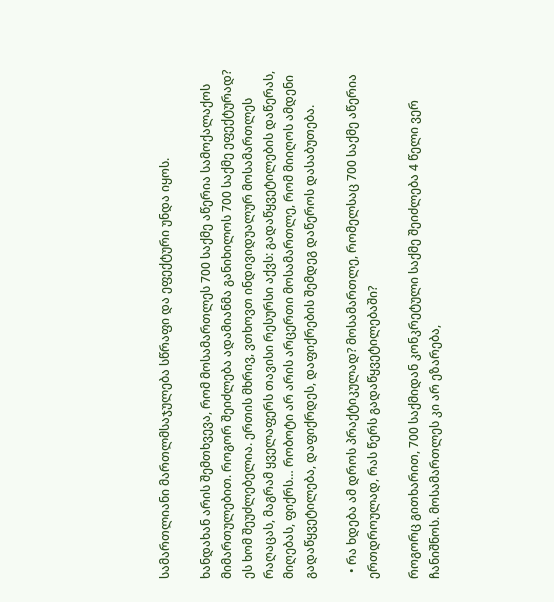სამართლიანი მართლმსაჯულება სწრაფი და ეფექტური უნდა იყოს.

ხანდახან არის შემთხვევა, რომ მოსამართლეს 700 საქმე აწერია სამოქალაქოს მიმართულებით. როგორ შეიძლება ადამიანმა განიხილოს 700 საქმე ეფექტურად? ეს ხომ შეუძლებელია. ერთის მხრივ, ვთხოვთ ინდივიდუალურ მოსამართლეს რაღაცას, მაგრამ ყველაფერს თავისი რესურსი აქვს: გადაწყვეტილების დაწერას, მიღებას, ფიქრს… რობოტი არ არის არცერთი მოსამართლე, რომ მიიღოს ამდენი გადაწყვეტილება, დაფიქრდეს, დაფიქრების შემდეგ დაწეროს დასაბუთება.

  • რა ხდება ამ დროს პრაქტიკულად? მოსამართლე, რომელსაც 700 საქმე აწერია ერთდროულად, რას წერს გადაწყვეტილებაში?

როგორც გითხარით, 700 საქმიდან კონკრეტული საქმე შეიძლება 4 წელი ვერ ჩანიშნოს. მოსამართლეს კი არ ეზარება,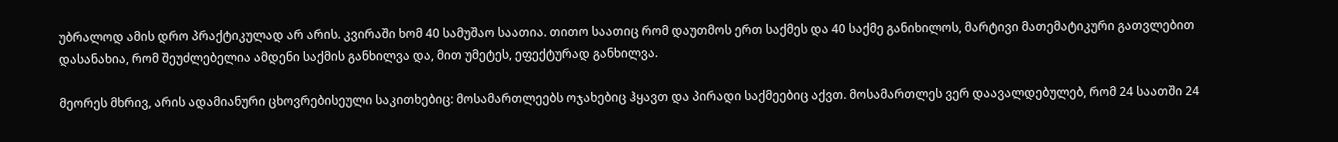უბრალოდ ამის დრო პრაქტიკულად არ არის. კვირაში ხომ 40 სამუშაო საათია. თითო საათიც რომ დაუთმოს ერთ საქმეს და 40 საქმე განიხილოს, მარტივი მათემატიკური გათვლებით დასანახია, რომ შეუძლებელია ამდენი საქმის განხილვა და, მით უმეტეს, ეფექტურად განხილვა.

მეორეს მხრივ, არის ადამიანური ცხოვრებისეული საკითხებიც: მოსამართლეებს ოჯახებიც ჰყავთ და პირადი საქმეებიც აქვთ. მოსამართლეს ვერ დაავალდებულებ, რომ 24 საათში 24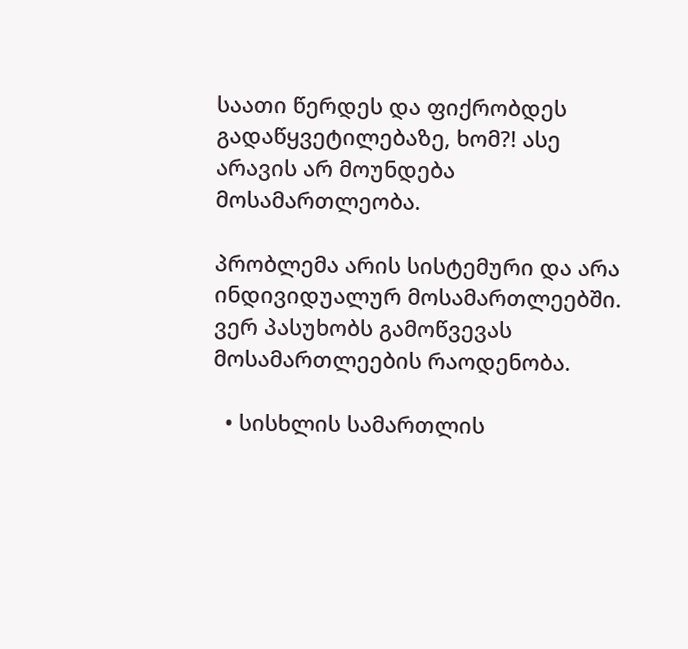საათი წერდეს და ფიქრობდეს გადაწყვეტილებაზე, ხომ?! ასე არავის არ მოუნდება მოსამართლეობა.

პრობლემა არის სისტემური და არა ინდივიდუალურ მოსამართლეებში. ვერ პასუხობს გამოწვევას მოსამართლეების რაოდენობა.

  • სისხლის სამართლის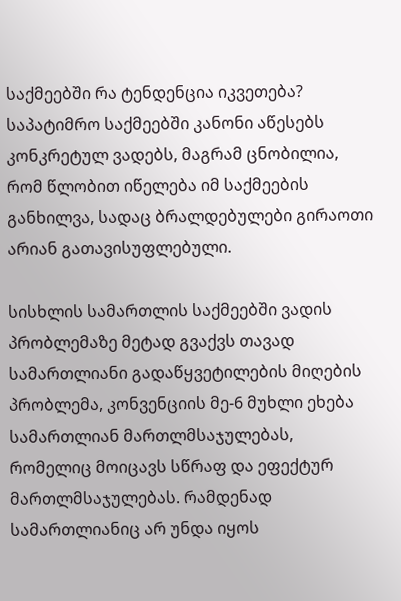საქმეებში რა ტენდენცია იკვეთება? საპატიმრო საქმეებში კანონი აწესებს კონკრეტულ ვადებს, მაგრამ ცნობილია, რომ წლობით იწელება იმ საქმეების განხილვა, სადაც ბრალდებულები გირაოთი არიან გათავისუფლებული.

სისხლის სამართლის საქმეებში ვადის პრობლემაზე მეტად გვაქვს თავად სამართლიანი გადაწყვეტილების მიღების პრობლემა, კონვენციის მე-6 მუხლი ეხება სამართლიან მართლმსაჯულებას, რომელიც მოიცავს სწრაფ და ეფექტურ მართლმსაჯულებას. რამდენად სამართლიანიც არ უნდა იყოს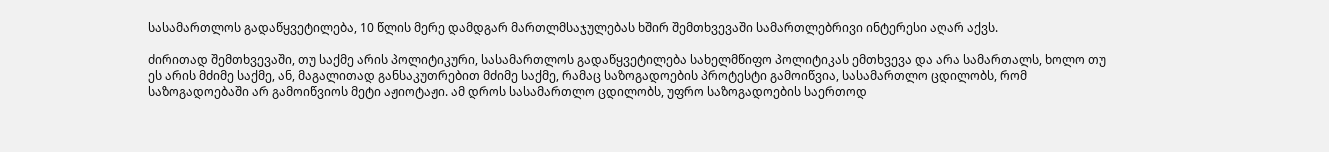სასამართლოს გადაწყვეტილება, 10 წლის მერე დამდგარ მართლმსაჯულებას ხშირ შემთხვევაში სამართლებრივი ინტერესი აღარ აქვს.

ძირითად შემთხვევაში, თუ საქმე არის პოლიტიკური, სასამართლოს გადაწყვეტილება სახელმწიფო პოლიტიკას ემთხვევა და არა სამართალს, ხოლო თუ ეს არის მძიმე საქმე, ან, მაგალითად განსაკუთრებით მძიმე საქმე, რამაც საზოგადოების პროტესტი გამოიწვია, სასამართლო ცდილობს, რომ საზოგადოებაში არ გამოიწვიოს მეტი აჟიოტაჟი. ამ დროს სასამართლო ცდილობს, უფრო საზოგადოების საერთოდ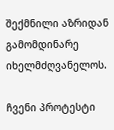შექმნილი აზრიდან გამომდინარე იხელმძღვანელოს.

ჩვენი პროტესტი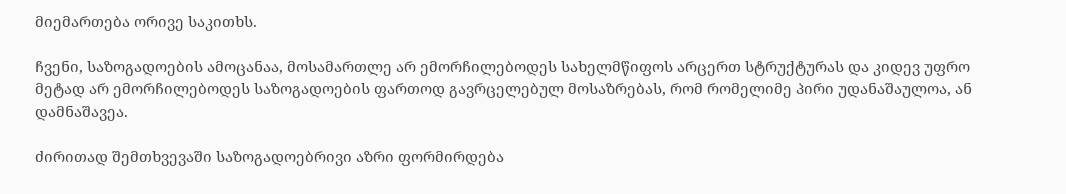მიემართება ორივე საკითხს.

ჩვენი, საზოგადოების ამოცანაა, მოსამართლე არ ემორჩილებოდეს სახელმწიფოს არცერთ სტრუქტურას და კიდევ უფრო მეტად არ ემორჩილებოდეს საზოგადოების ფართოდ გავრცელებულ მოსაზრებას, რომ რომელიმე პირი უდანაშაულოა, ან დამნაშავეა.

ძირითად შემთხვევაში საზოგადოებრივი აზრი ფორმირდება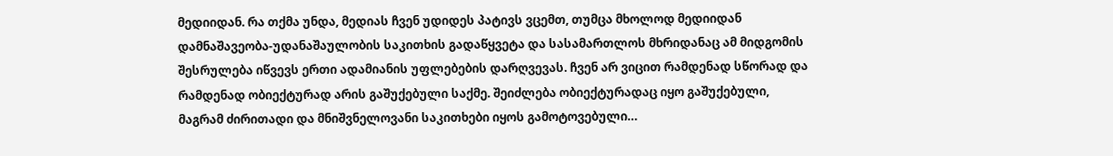მედიიდან. რა თქმა უნდა, მედიას ჩვენ უდიდეს პატივს ვცემთ, თუმცა მხოლოდ მედიიდან დამნაშავეობა-უდანაშაულობის საკითხის გადაწყვეტა და სასამართლოს მხრიდანაც ამ მიდგომის შესრულება იწვევს ერთი ადამიანის უფლებების დარღვევას. ჩვენ არ ვიცით რამდენად სწორად და რამდენად ობიექტურად არის გაშუქებული საქმე. შეიძლება ობიექტურადაც იყო გაშუქებული, მაგრამ ძირითადი და მნიშვნელოვანი საკითხები იყოს გამოტოვებული…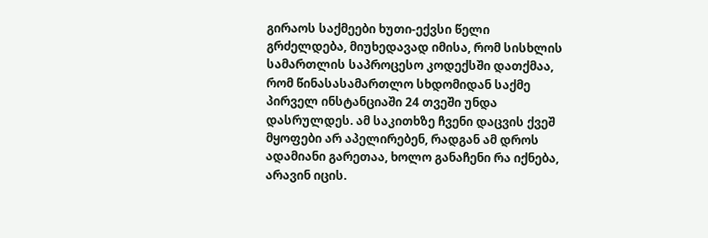გირაოს საქმეები ხუთი-ექვსი წელი გრძელდება, მიუხედავად იმისა, რომ სისხლის სამართლის საპროცესო კოდექსში დათქმაა, რომ წინასასამართლო სხდომიდან საქმე პირველ ინსტანციაში 24 თვეში უნდა დასრულდეს. ამ საკითხზე ჩვენი დაცვის ქვეშ მყოფები არ აპელირებენ, რადგან ამ დროს ადამიანი გარეთაა, ხოლო განაჩენი რა იქნება, არავინ იცის.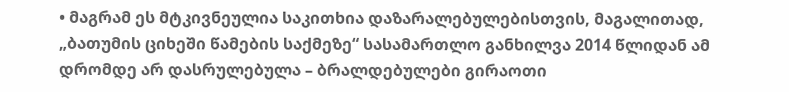• მაგრამ ეს მტკივნეულია საკითხია დაზარალებულებისთვის, მაგალითად, „ბათუმის ციხეში წამების საქმეზე“ სასამართლო განხილვა 2014 წლიდან ამ დრომდე არ დასრულებულა – ბრალდებულები გირაოთი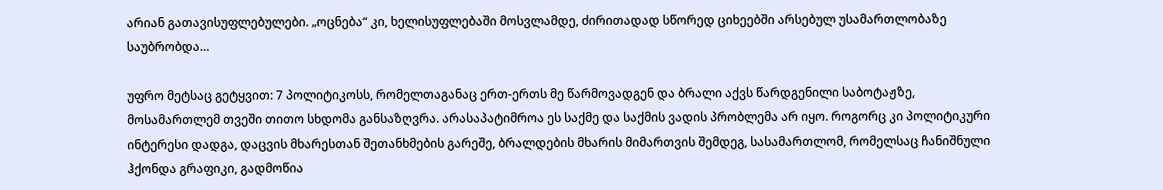არიან გათავისუფლებულები. „ოცნება“ კი, ხელისუფლებაში მოსვლამდე, ძირითადად სწორედ ციხეებში არსებულ უსამართლობაზე საუბრობდა…

უფრო მეტსაც გეტყვით: 7 პოლიტიკოსს, რომელთაგანაც ერთ-ერთს მე წარმოვადგენ და ბრალი აქვს წარდგენილი საბოტაჟზე, მოსამართლემ თვეში თითო სხდომა განსაზღვრა. არასაპატიმროა ეს საქმე და საქმის ვადის პრობლემა არ იყო. როგორც კი პოლიტიკური ინტერესი დადგა, დაცვის მხარესთან შეთანხმების გარეშე, ბრალდების მხარის მიმართვის შემდეგ, სასამართლომ, რომელსაც ჩანიშნული ჰქონდა გრაფიკი, გადმოწია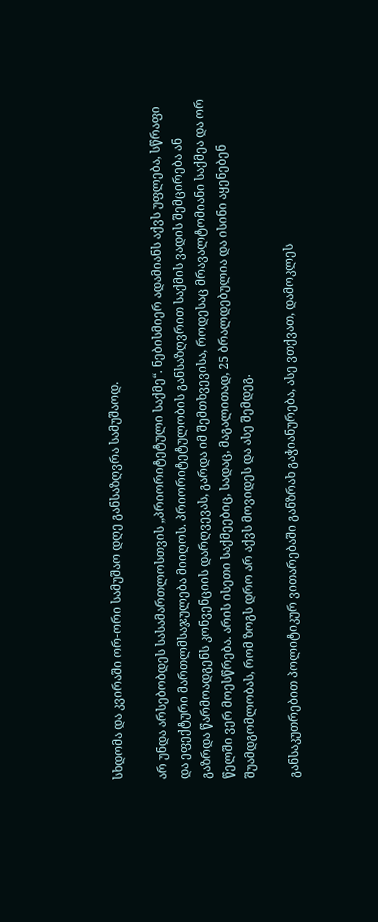სხდომა და კვირაში ორ-ორი სამუშაო დღე განსაზღვრა სამუშაოდ.

არ უნდა არსებობდეს სასამართლოსთვის „პრიორიტეტული საქმე“. ნებისმიერ ადამიანს აქვს უფლება, სწრაფი და ეფექტური მართლმსაჯულება მიიღოს. პრიორიტეტულობის განსაზღვრით საქმის ვადის შემცირება ან გაზრდა წარმოადგენს კონვენციის დარღვევას, გარდა იმ შემთხვევისა, როდესაც მრავალტომიანი საქმეა და ორ წელში ვერ მოესწრება. არის ისეთი საქმეებიც, სადაც, მაგალითად, 25 ბრალდებულია და ისინი აყენებენ შუამდგომლობას, რომ ზოგს დრო არ აქვს მოვიდეს და ასე შემდეგ.

განსაკუთრებით პოლიტიკურ ვითარებაში განზრახ გაჭიანურება, ასე ვთქვათ, დამოკლეს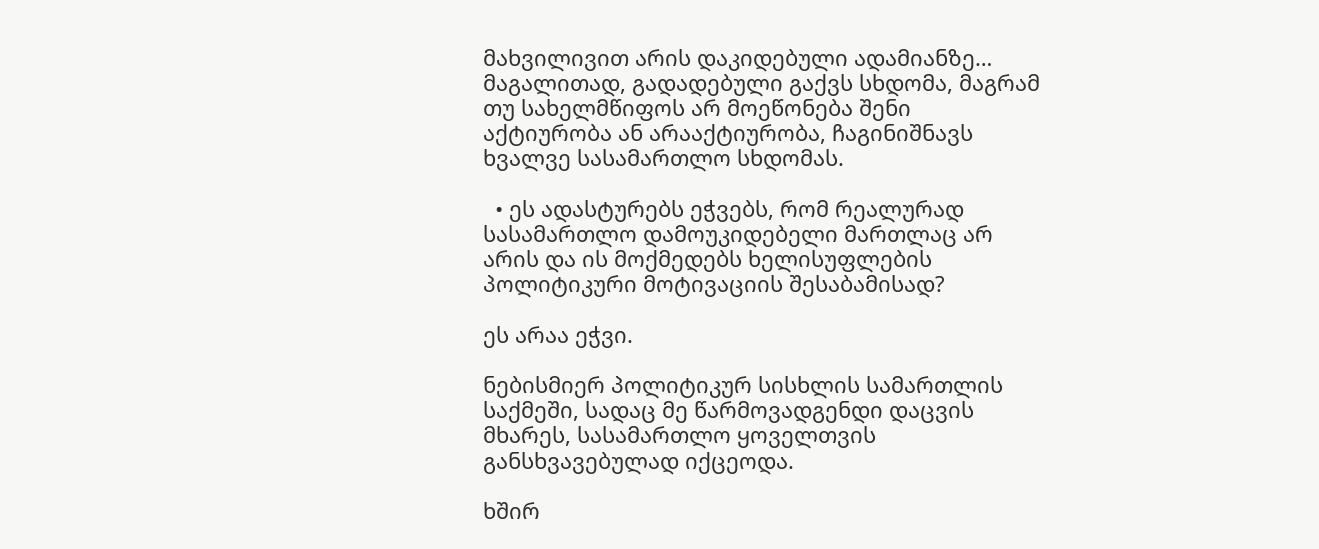მახვილივით არის დაკიდებული ადამიანზე… მაგალითად, გადადებული გაქვს სხდომა, მაგრამ თუ სახელმწიფოს არ მოეწონება შენი აქტიურობა ან არააქტიურობა, ჩაგინიშნავს ხვალვე სასამართლო სხდომას.

  • ეს ადასტურებს ეჭვებს, რომ რეალურად სასამართლო დამოუკიდებელი მართლაც არ არის და ის მოქმედებს ხელისუფლების პოლიტიკური მოტივაციის შესაბამისად?

ეს არაა ეჭვი.

ნებისმიერ პოლიტიკურ სისხლის სამართლის საქმეში, სადაც მე წარმოვადგენდი დაცვის მხარეს, სასამართლო ყოველთვის განსხვავებულად იქცეოდა.

ხშირ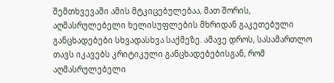შემთხვევაში ამის მტკიცებულებაა, მათ შორის, აღმასრულებელი ხელისუფლების მხრიდან გაკეთებული განცხადებები სხვადასხვა საქმეზე. ამავე დროს, სასამართლო თავს იკავებს კრიტიკული განცხადებებისგან, რომ აღმასრულებელი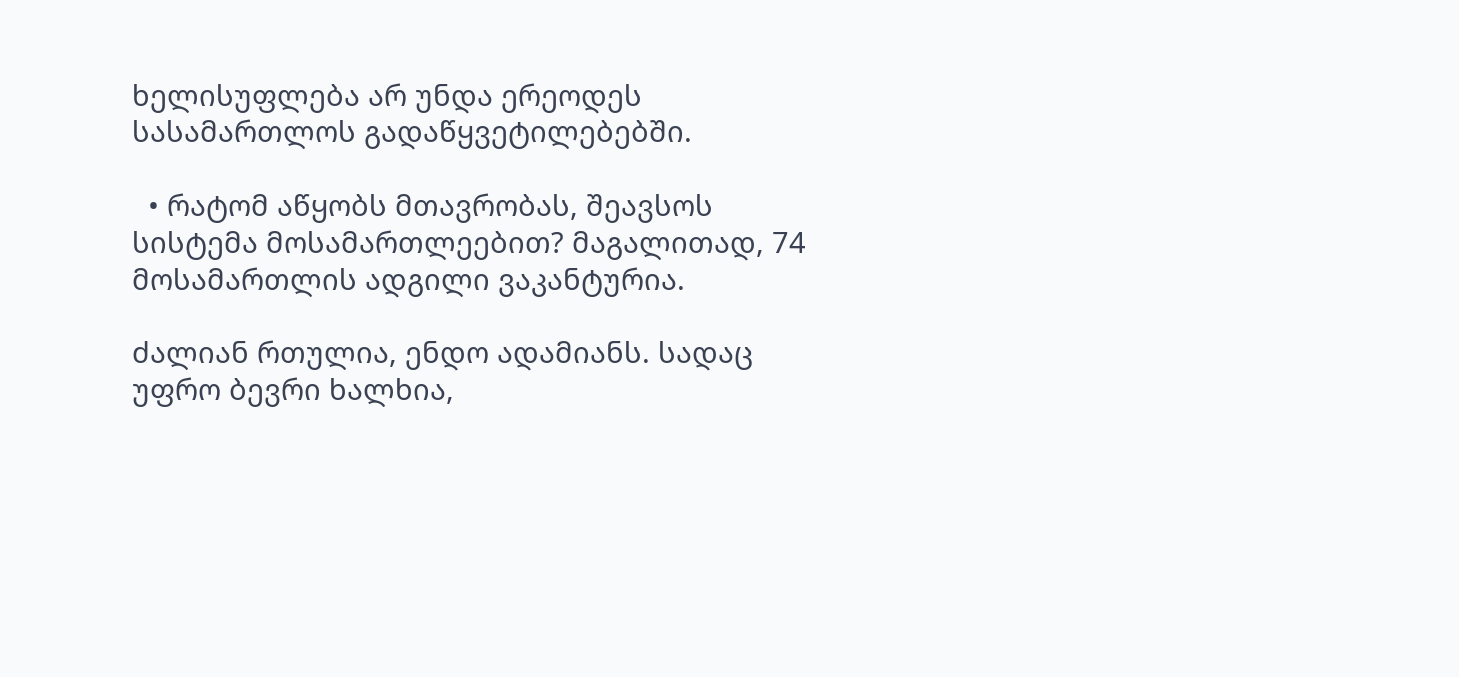ხელისუფლება არ უნდა ერეოდეს სასამართლოს გადაწყვეტილებებში.

  • რატომ აწყობს მთავრობას, შეავსოს სისტემა მოსამართლეებით? მაგალითად, 74 მოსამართლის ადგილი ვაკანტურია.

ძალიან რთულია, ენდო ადამიანს. სადაც უფრო ბევრი ხალხია,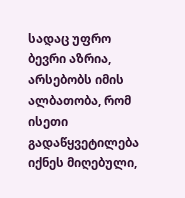სადაც უფრო ბევრი აზრია, არსებობს იმის ალბათობა, რომ ისეთი გადაწყვეტილება იქნეს მიღებული,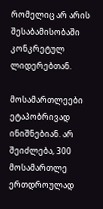რომელიც არ არის შესაბამისობაში კონკრეტულ ლიდერებთან.

მოსამართლეები ეტაპობრივად ინიშნებიან. არ შეიძლება, 300 მოსამართლე ერთდროულად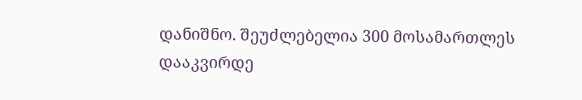დანიშნო. შეუძლებელია 300 მოსამართლეს დააკვირდე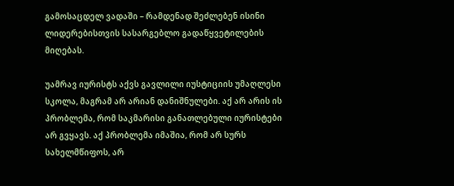გამოსაცდელ ვადაში – რამდენად შეძლებენ ისინი ლიდერებისთვის სასარგებლო გადაწყვეტილების მიღებას.

უამრავ იურისტს აქვს გავლილი იუსტიციის უმაღლესი სკოლა, მაგრამ არ არიან დანიშნულები. აქ არ არის ის პრობლემა, რომ საკმარისი განათლებული იურისტები არ გვყავს. აქ პრობლემა იმაშია, რომ არ სურს სახელმწიფოს, არ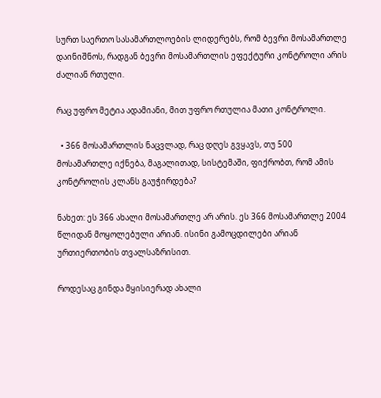სურთ საერთო სასამართლოების ლიდერებს, რომ ბევრი მოსამართლე დაინიშნოს, რადგან ბევრი მოსამართლის ეფექტური კონტროლი არის ძალიან რთული.

რაც უფრო მეტია ადამიანი, მით უფრო რთულია მათი კონტროლი.

  • 366 მოსამართლის ნაცვლად, რაც დღეს გვყავს, თუ 500 მოსამართლე იქნება, მაგალითად, სისტემაში, ფიქრობთ, რომ ამის კონტროლის კლანს გაუჭირდება?

ნახეთ: ეს 366 ახალი მოსამართლე არ არის. ეს 366 მოსამართლე 2004 წლიდან მოყოლებული არიან. ისინი გამოცდილები არიან ურთიერთობის თვალსაზრისით.

როდესაც გინდა მყისიერად ახალი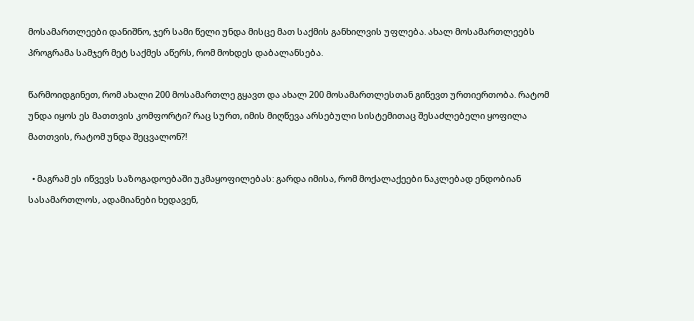მოსამართლეები დანიშნო, ჯერ სამი წელი უნდა მისცე მათ საქმის განხილვის უფლება. ახალ მოსამართლეებს პროგრამა სამჯერ მეტ საქმეს აწერს, რომ მოხდეს დაბალანსება.

წარმოიდგინეთ, რომ ახალი 200 მოსამართლე გყავთ და ახალ 200 მოსამართლესთან გიწევთ ურთიერთობა. რატომ უნდა იყოს ეს მათთვის კომფორტი? რაც სურთ, იმის მიღწევა არსებული სისტემითაც შესაძლებელი ყოფილა მათთვის, რატომ უნდა შეცვალონ?!

  • მაგრამ ეს იწვევს საზოგადოებაში უკმაყოფილებას: გარდა იმისა, რომ მოქალაქეები ნაკლებად ენდობიან სასამართლოს, ადამიანები ხედავენ,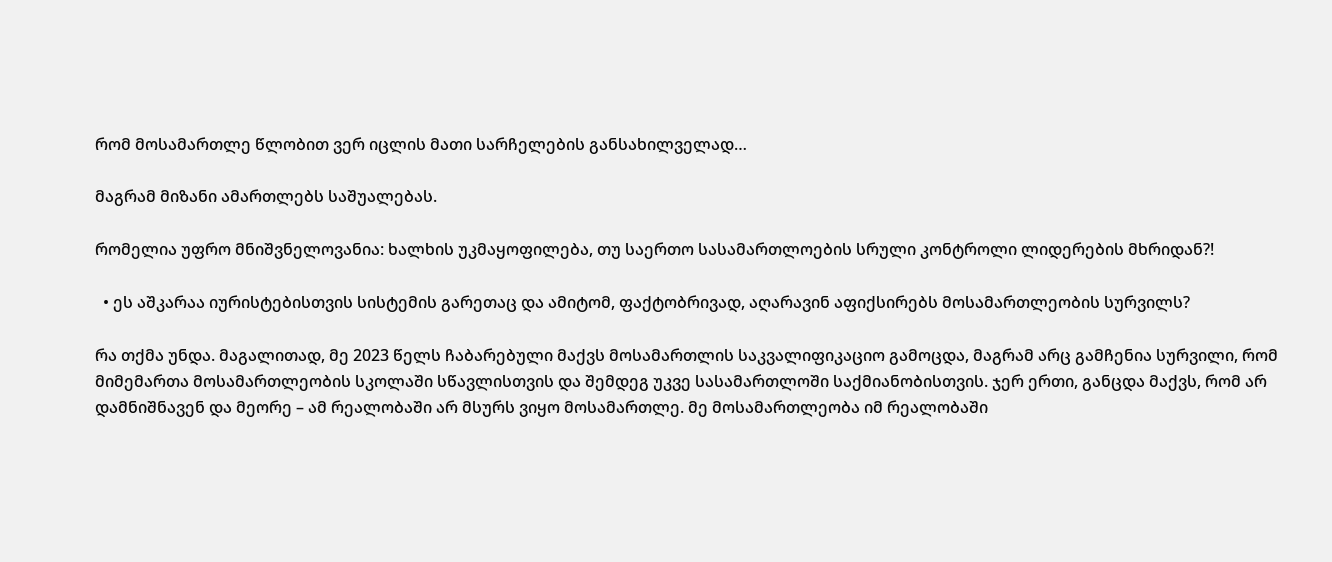რომ მოსამართლე წლობით ვერ იცლის მათი სარჩელების განსახილველად…

მაგრამ მიზანი ამართლებს საშუალებას.

რომელია უფრო მნიშვნელოვანია: ხალხის უკმაყოფილება, თუ საერთო სასამართლოების სრული კონტროლი ლიდერების მხრიდან?!

  • ეს აშკარაა იურისტებისთვის სისტემის გარეთაც და ამიტომ, ფაქტობრივად, აღარავინ აფიქსირებს მოსამართლეობის სურვილს?

რა თქმა უნდა. მაგალითად, მე 2023 წელს ჩაბარებული მაქვს მოსამართლის საკვალიფიკაციო გამოცდა, მაგრამ არც გამჩენია სურვილი, რომ მიმემართა მოსამართლეობის სკოლაში სწავლისთვის და შემდეგ უკვე სასამართლოში საქმიანობისთვის. ჯერ ერთი, განცდა მაქვს, რომ არ დამნიშნავენ და მეორე – ამ რეალობაში არ მსურს ვიყო მოსამართლე. მე მოსამართლეობა იმ რეალობაში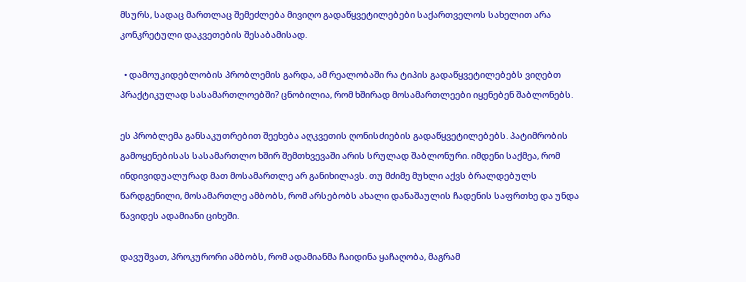მსურს, სადაც მართლაც შემეძლება მივიღო გადაწყვეტილებები საქართველოს სახელით არა კონკრეტული დაკვეთების შესაბამისად.

  • დამოუკიდებლობის პრობლემის გარდა, ამ რეალობაში რა ტიპის გადაწყვეტილებებს ვიღებთ პრაქტიკულად სასამართლოებში? ცნობილია, რომ ხშირად მოსამართლეები იყენებენ შაბლონებს.

ეს პრობლემა განსაკუთრებით შეეხება აღკვეთის ღონისძიების გადაწყვეტილებებს. პატიმრობის გამოყენებისას სასამართლო ხშირ შემთხვევაში არის სრულად შაბლონური. იმდენი საქმეა, რომ ინდივიდუალურად მათ მოსამართლე არ განიხილავს. თუ მძიმე მუხლი აქვს ბრალდებულს წარდგენილი, მოსამართლე ამბობს, რომ არსებობს ახალი დანაშაულის ჩადენის საფრთხე და უნდა წავიდეს ადამიანი ციხეში.

დავუშვათ, პროკურორი ამბობს, რომ ადამიანმა ჩაიდინა ყაჩაღობა, მაგრამ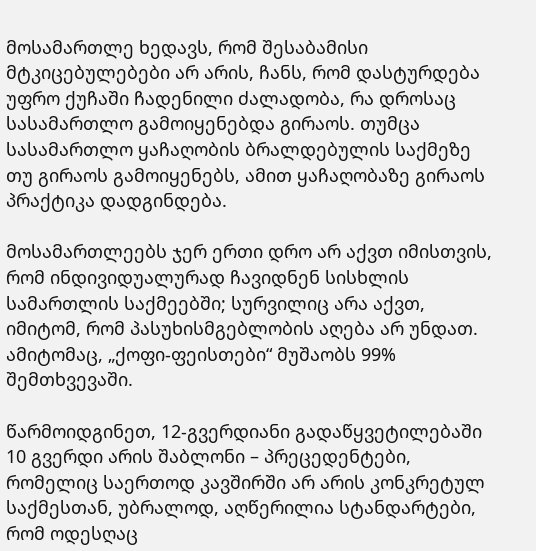მოსამართლე ხედავს, რომ შესაბამისი მტკიცებულებები არ არის, ჩანს, რომ დასტურდება უფრო ქუჩაში ჩადენილი ძალადობა, რა დროსაც სასამართლო გამოიყენებდა გირაოს. თუმცა სასამართლო ყაჩაღობის ბრალდებულის საქმეზე თუ გირაოს გამოიყენებს, ამით ყაჩაღობაზე გირაოს პრაქტიკა დადგინდება.

მოსამართლეებს ჯერ ერთი დრო არ აქვთ იმისთვის, რომ ინდივიდუალურად ჩავიდნენ სისხლის სამართლის საქმეებში; სურვილიც არა აქვთ, იმიტომ, რომ პასუხისმგებლობის აღება არ უნდათ. ამიტომაც, „ქოფი-ფეისთები“ მუშაობს 99% შემთხვევაში.

წარმოიდგინეთ, 12-გვერდიანი გადაწყვეტილებაში 10 გვერდი არის შაბლონი – პრეცედენტები, რომელიც საერთოდ კავშირში არ არის კონკრეტულ საქმესთან, უბრალოდ, აღწერილია სტანდარტები, რომ ოდესღაც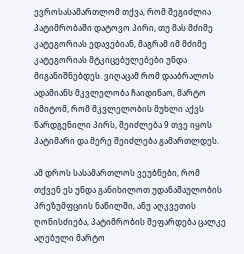ევროსასამართლომ თქვა, რომ შეგიძლია პატიმრობაში დატოვო პირი, თუ მას მძიმე კატეგორიას ედავებიან, მაგრამ იმ მძიმე კატეგორიას მტკიცებულებები უნდა მიგანიშნებდეს. ვიღაცამ რომ დააბრალოს ადამიანს მკვლელობა ჩაიდინაო, მარტო იმიტომ, რომ მკვლელობის მუხლი აქვს წარდგენილი პირს, შეიძლება 9 თვე იყოს პატიმარი და მერე შეიძლება გამართლდეს.

ამ დროს სასამართლოს ვეუბნები, რომ თქვენ ეს უნდა განიხილოთ უდანაშაულობის პრეზუმფციის ნაწილში, ანუ აღკვეთის ღონისძიება, პატიმრობის შეფარდება ცალკე აღებული მარტო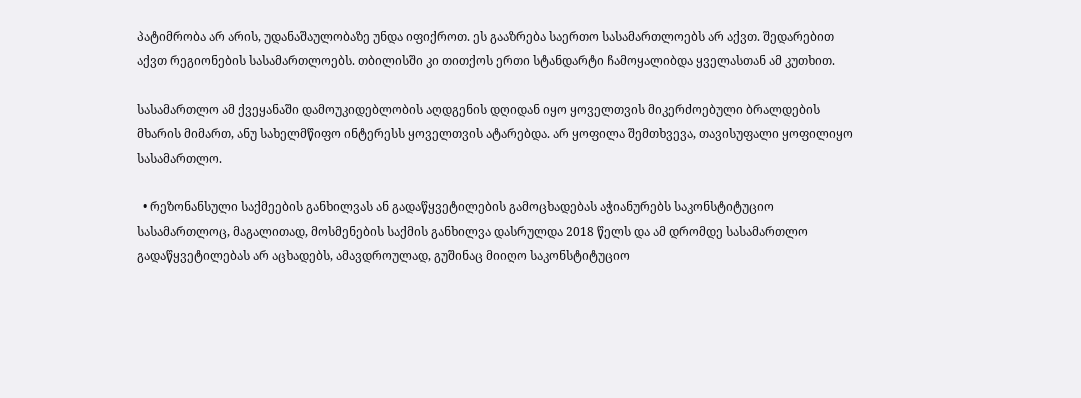პატიმრობა არ არის, უდანაშაულობაზე უნდა იფიქროთ. ეს გააზრება საერთო სასამართლოებს არ აქვთ. შედარებით აქვთ რეგიონების სასამართლოებს. თბილისში კი თითქოს ერთი სტანდარტი ჩამოყალიბდა ყველასთან ამ კუთხით.

სასამართლო ამ ქვეყანაში დამოუკიდებლობის აღდგენის დღიდან იყო ყოველთვის მიკერძოებული ბრალდების მხარის მიმართ, ანუ სახელმწიფო ინტერესს ყოველთვის ატარებდა. არ ყოფილა შემთხვევა, თავისუფალი ყოფილიყო სასამართლო.

  • რეზონანსული საქმეების განხილვას ან გადაწყვეტილების გამოცხადებას აჭიანურებს საკონსტიტუციო სასამართლოც, მაგალითად, მოსმენების საქმის განხილვა დასრულდა 2018 წელს და ამ დრომდე სასამართლო გადაწყვეტილებას არ აცხადებს, ამავდროულად, გუშინაც მიიღო საკონსტიტუციო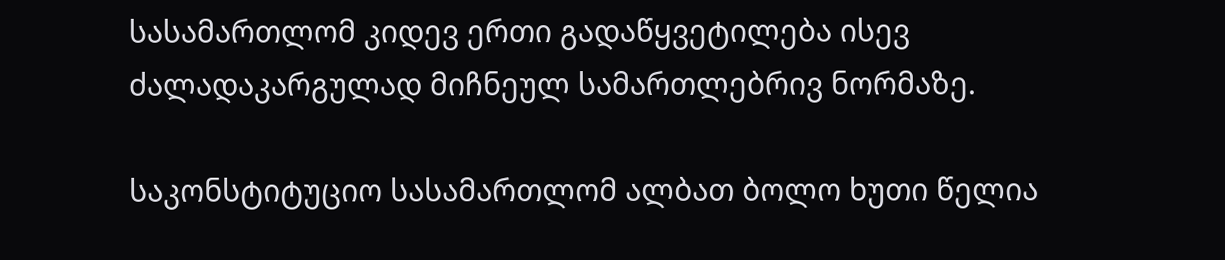სასამართლომ კიდევ ერთი გადაწყვეტილება ისევ ძალადაკარგულად მიჩნეულ სამართლებრივ ნორმაზე.

საკონსტიტუციო სასამართლომ ალბათ ბოლო ხუთი წელია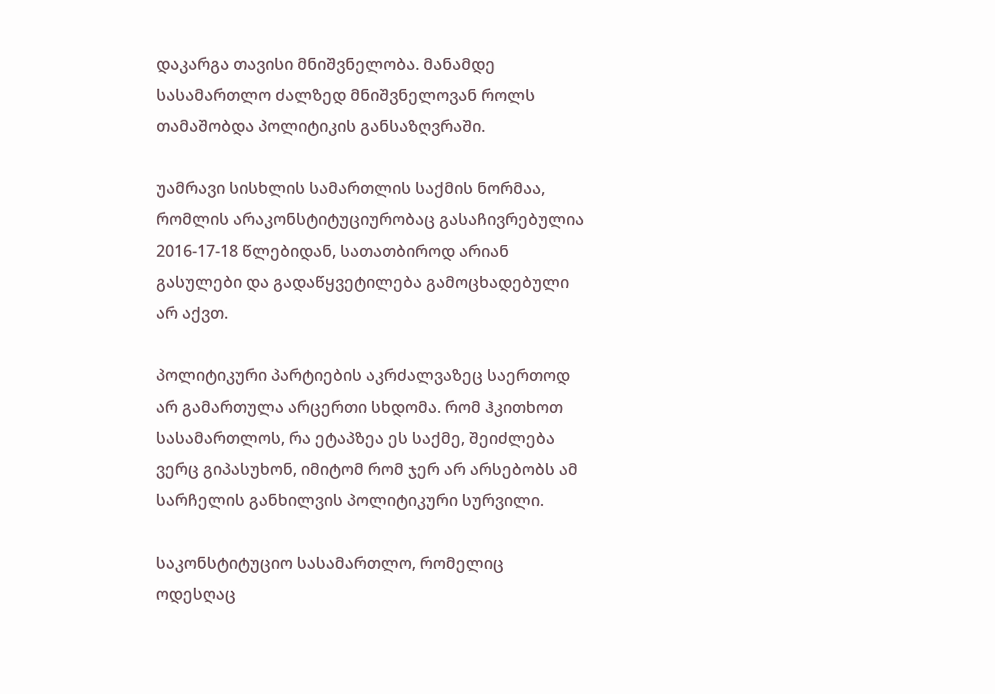დაკარგა თავისი მნიშვნელობა. მანამდე სასამართლო ძალზედ მნიშვნელოვან როლს თამაშობდა პოლიტიკის განსაზღვრაში.

უამრავი სისხლის სამართლის საქმის ნორმაა, რომლის არაკონსტიტუციურობაც გასაჩივრებულია 2016-17-18 წლებიდან, სათათბიროდ არიან გასულები და გადაწყვეტილება გამოცხადებული არ აქვთ.

პოლიტიკური პარტიების აკრძალვაზეც საერთოდ არ გამართულა არცერთი სხდომა. რომ ჰკითხოთ სასამართლოს, რა ეტაპზეა ეს საქმე, შეიძლება ვერც გიპასუხონ, იმიტომ რომ ჯერ არ არსებობს ამ სარჩელის განხილვის პოლიტიკური სურვილი.

საკონსტიტუციო სასამართლო, რომელიც ოდესღაც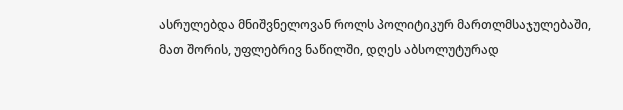ასრულებდა მნიშვნელოვან როლს პოლიტიკურ მართლმსაჯულებაში, მათ შორის, უფლებრივ ნაწილში, დღეს აბსოლუტურად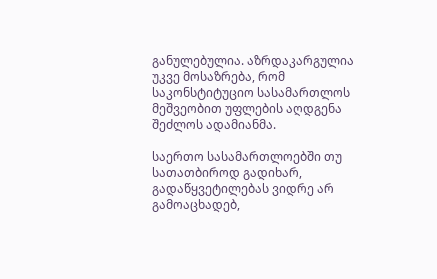განულებულია. აზრდაკარგულია უკვე მოსაზრება, რომ საკონსტიტუციო სასამართლოს მეშვეობით უფლების აღდგენა შეძლოს ადამიანმა.

საერთო სასამართლოებში თუ სათათბიროდ გადიხარ, გადაწყვეტილებას ვიდრე არ გამოაცხადებ,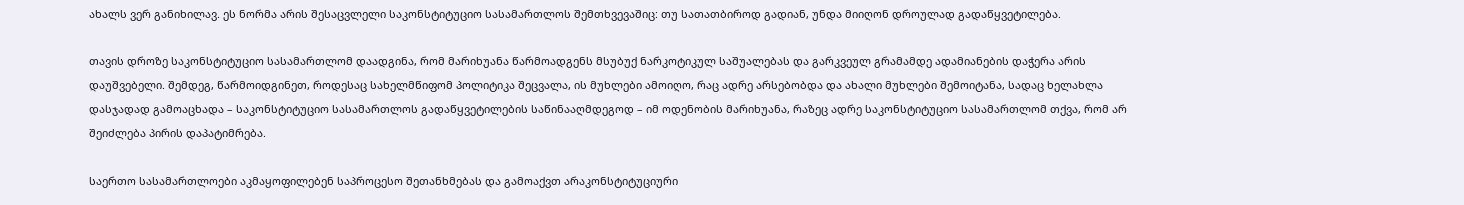ახალს ვერ განიხილავ. ეს ნორმა არის შესაცვლელი საკონსტიტუციო სასამართლოს შემთხვევაშიც: თუ სათათბიროდ გადიან, უნდა მიიღონ დროულად გადაწყვეტილება.

თავის დროზე საკონსტიტუციო სასამართლომ დაადგინა, რომ მარიხუანა წარმოადგენს მსუბუქ ნარკოტიკულ საშუალებას და გარკვეულ გრამამდე ადამიანების დაჭერა არის დაუშვებელი. შემდეგ, წარმოიდგინეთ, როდესაც სახელმწიფომ პოლიტიკა შეცვალა, ის მუხლები ამოიღო, რაც ადრე არსებობდა და ახალი მუხლები შემოიტანა, სადაც ხელახლა დასჯადად გამოაცხადა – საკონსტიტუციო სასამართლოს გადაწყვეტილების საწინააღმდეგოდ – იმ ოდენობის მარიხუანა, რაზეც ადრე საკონსტიტუციო სასამართლომ თქვა, რომ არ შეიძლება პირის დაპატიმრება.

საერთო სასამართლოები აკმაყოფილებენ საპროცესო შეთანხმებას და გამოაქვთ არაკონსტიტუციური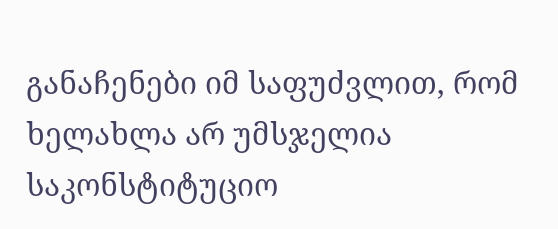განაჩენები იმ საფუძვლით, რომ ხელახლა არ უმსჯელია საკონსტიტუციო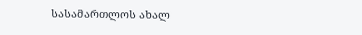სასამართლოს ახალ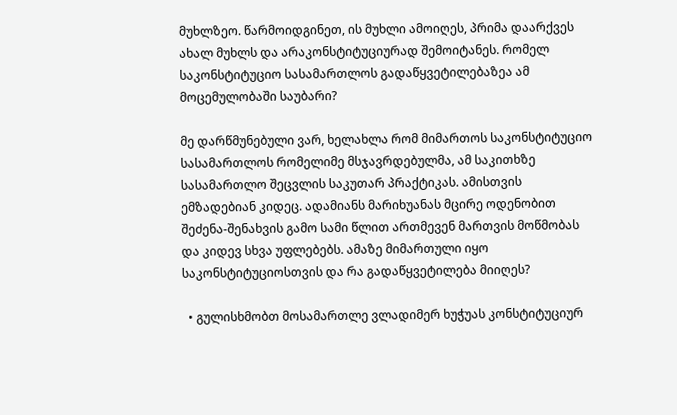მუხლზეო. წარმოიდგინეთ, ის მუხლი ამოიღეს, პრიმა დაარქვეს ახალ მუხლს და არაკონსტიტუციურად შემოიტანეს. რომელ საკონსტიტუციო სასამართლოს გადაწყვეტილებაზეა ამ მოცემულობაში საუბარი?

მე დარწმუნებული ვარ, ხელახლა რომ მიმართოს საკონსტიტუციო სასამართლოს რომელიმე მსჯავრდებულმა, ამ საკითხზე სასამართლო შეცვლის საკუთარ პრაქტიკას. ამისთვის ემზადებიან კიდეც. ადამიანს მარიხუანას მცირე ოდენობით შეძენა-შენახვის გამო სამი წლით ართმევენ მართვის მოწმობას და კიდევ სხვა უფლებებს. ამაზე მიმართული იყო საკონსტიტუციოსთვის და რა გადაწყვეტილება მიიღეს?

  • გულისხმობთ მოსამართლე ვლადიმერ ხუჭუას კონსტიტუციურ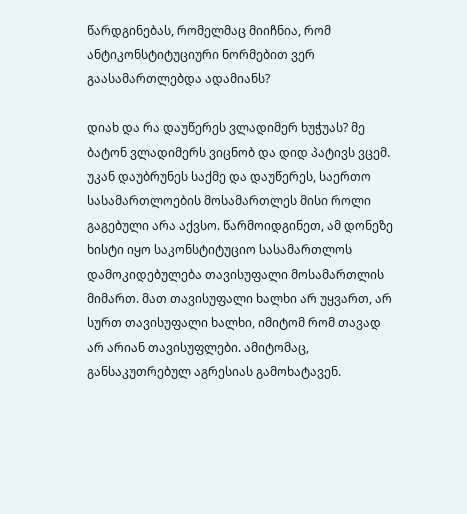წარდგინებას, რომელმაც მიიჩნია, რომ ანტიკონსტიტუციური ნორმებით ვერ გაასამართლებდა ადამიანს?

დიახ და რა დაუწერეს ვლადიმერ ხუჭუას? მე ბატონ ვლადიმერს ვიცნობ და დიდ პატივს ვცემ. უკან დაუბრუნეს საქმე და დაუწერეს, საერთო სასამართლოების მოსამართლეს მისი როლი გაგებული არა აქვსო. წარმოიდგინეთ, ამ დონეზე ხისტი იყო საკონსტიტუციო სასამართლოს დამოკიდებულება თავისუფალი მოსამართლის მიმართ. მათ თავისუფალი ხალხი არ უყვართ, არ სურთ თავისუფალი ხალხი, იმიტომ რომ თავად არ არიან თავისუფლები. ამიტომაც, განსაკუთრებულ აგრესიას გამოხატავენ.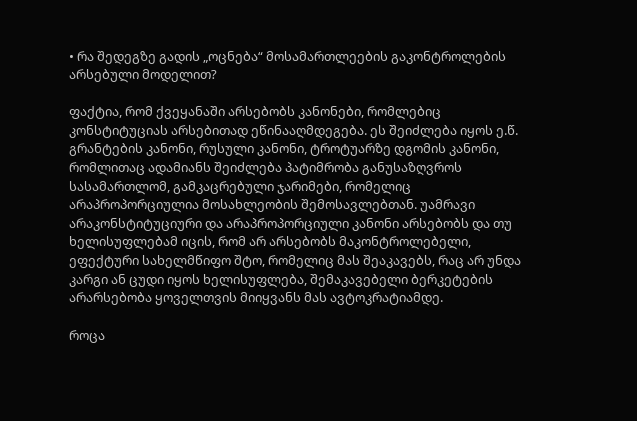• რა შედეგზე გადის „ოცნება“ მოსამართლეების გაკონტროლების არსებული მოდელით?

ფაქტია, რომ ქვეყანაში არსებობს კანონები, რომლებიც კონსტიტუციას არსებითად ეწინააღმდეგება. ეს შეიძლება იყოს ე.წ. გრანტების კანონი, რუსული კანონი, ტროტუარზე დგომის კანონი, რომლითაც ადამიანს შეიძლება პატიმრობა განუსაზღვროს სასამართლომ, გამკაცრებული ჯარიმები, რომელიც არაპროპორციულია მოსახლეობის შემოსავლებთან. უამრავი არაკონსტიტუციური და არაპროპორციული კანონი არსებობს და თუ ხელისუფლებამ იცის, რომ არ არსებობს მაკონტროლებელი, ეფექტური სახელმწიფო შტო, რომელიც მას შეაკავებს, რაც არ უნდა კარგი ან ცუდი იყოს ხელისუფლება, შემაკავებელი ბერკეტების არარსებობა ყოველთვის მიიყვანს მას ავტოკრატიამდე.

როცა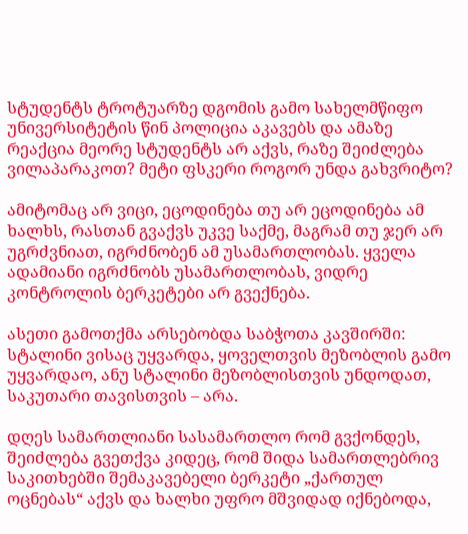სტუდენტს ტროტუარზე დგომის გამო სახელმწიფო უნივერსიტეტის წინ პოლიცია აკავებს და ამაზე რეაქცია მეორე სტუდენტს არ აქვს, რაზე შეიძლება ვილაპარაკოთ? მეტი ფსკერი როგორ უნდა გახვრიტო?

ამიტომაც არ ვიცი, ეცოდინება თუ არ ეცოდინება ამ ხალხს, რასთან გვაქვს უკვე საქმე, მაგრამ თუ ჯერ არ უგრძვნიათ, იგრძნობენ ამ უსამართლობას. ყველა ადამიანი იგრძნობს უსამართლობას, ვიდრე კონტროლის ბერკეტები არ გვექნება.

ასეთი გამოთქმა არსებობდა საბჭოთა კავშირში: სტალინი ვისაც უყვარდა, ყოველთვის მეზობლის გამო უყვარდაო, ანუ სტალინი მეზობლისთვის უნდოდათ, საკუთარი თავისთვის – არა.

დღეს სამართლიანი სასამართლო რომ გვქონდეს, შეიძლება გვეთქვა კიდეც, რომ შიდა სამართლებრივ საკითხებში შემაკავებელი ბერკეტი „ქართულ ოცნებას“ აქვს და ხალხი უფრო მშვიდად იქნებოდა,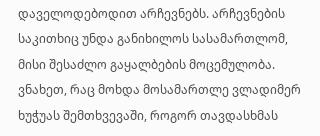დაველოდებოდით არჩევნებს. არჩევნების საკითხიც უნდა განიხილოს სასამართლომ, მისი შესაძლო გაყალბების მოცემულობა. ვნახეთ, რაც მოხდა მოსამართლე ვლადიმერ ხუჭუას შემთხვევაში, როგორ თავდასხმას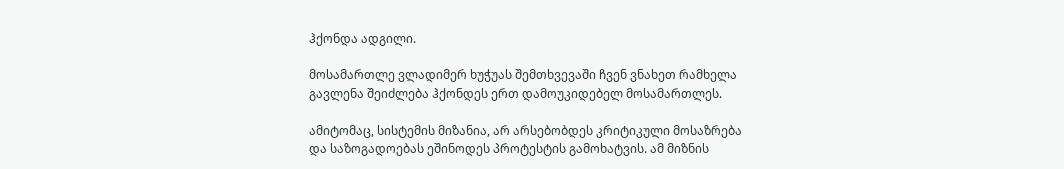ჰქონდა ადგილი.

მოსამართლე ვლადიმერ ხუჭუას შემთხვევაში ჩვენ ვნახეთ რამხელა გავლენა შეიძლება ჰქონდეს ერთ დამოუკიდებელ მოსამართლეს.

ამიტომაც, სისტემის მიზანია, არ არსებობდეს კრიტიკული მოსაზრება და საზოგადოებას ეშინოდეს პროტესტის გამოხატვის. ამ მიზნის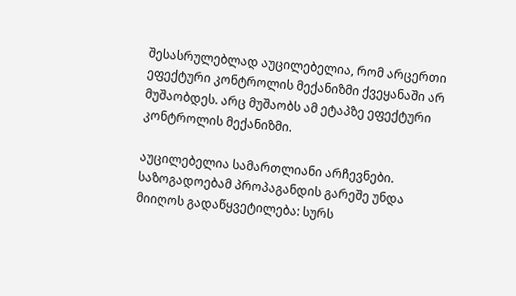შესასრულებლად აუცილებელია, რომ არცერთი ეფექტური კონტროლის მექანიზმი ქვეყანაში არ მუშაობდეს. არც მუშაობს ამ ეტაპზე ეფექტური კონტროლის მექანიზმი.

აუცილებელია სამართლიანი არჩევნები. საზოგადოებამ პროპაგანდის გარეშე უნდა მიიღოს გადაწყვეტილება: სურს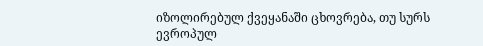იზოლირებულ ქვეყანაში ცხოვრება, თუ სურს ევროპულ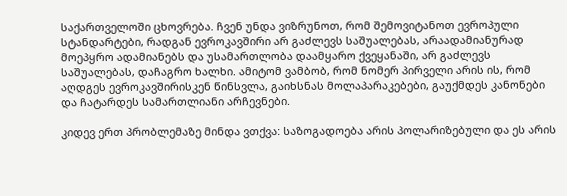საქართველოში ცხოვრება. ჩვენ უნდა ვიზრუნოთ, რომ შემოვიტანოთ ევროპული სტანდარტები, რადგან ევროკავშირი არ გაძლევს საშუალებას, არაადამიანურად მოეპყრო ადამიანებს და უსამართლობა დაამყარო ქვეყანაში, არ გაძლევს საშუალებას, დაჩაგრო ხალხი. ამიტომ ვამბობ, რომ ნომერ პირველი არის ის, რომ აღდგეს ევროკავშირისკენ წინსვლა, გაიხსნას მოლაპარაკებები, გაუქმდეს კანონები და ჩატარდეს სამართლიანი არჩევნები.

კიდევ ერთ პრობლემაზე მინდა ვთქვა: საზოგადოება არის პოლარიზებული და ეს არის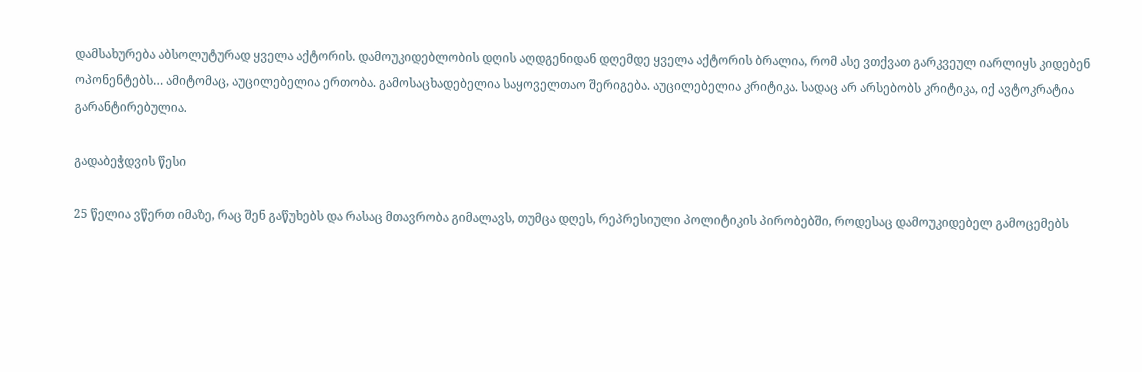დამსახურება აბსოლუტურად ყველა აქტორის. დამოუკიდებლობის დღის აღდგენიდან დღემდე ყველა აქტორის ბრალია, რომ ასე ვთქვათ გარკვეულ იარლიყს კიდებენ ოპონენტებს… ამიტომაც, აუცილებელია ერთობა. გამოსაცხადებელია საყოველთაო შერიგება. აუცილებელია კრიტიკა. სადაც არ არსებობს კრიტიკა, იქ ავტოკრატია გარანტირებულია.

გადაბეჭდვის წესი

25 წელია ვწერთ იმაზე, რაც შენ გაწუხებს და რასაც მთავრობა გიმალავს, თუმცა დღეს, რეპრესიული პოლიტიკის პირობებში, როდესაც დამოუკიდებელ გამოცემებს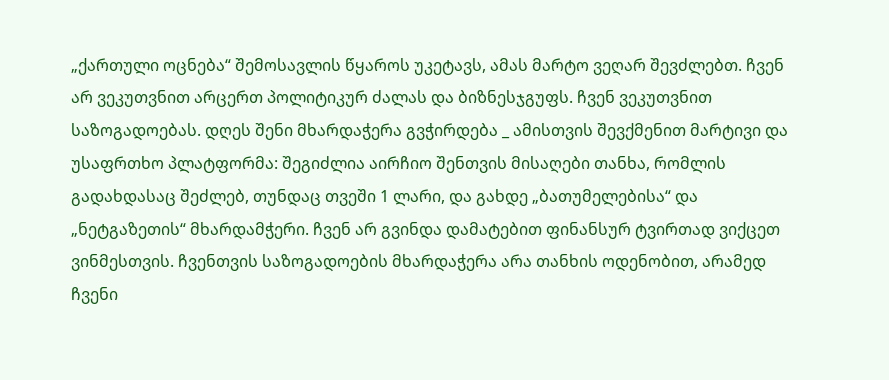„ქართული ოცნება“ შემოსავლის წყაროს უკეტავს, ამას მარტო ვეღარ შევძლებთ. ჩვენ არ ვეკუთვნით არცერთ პოლიტიკურ ძალას და ბიზნესჯგუფს. ჩვენ ვეკუთვნით საზოგადოებას. დღეს შენი მხარდაჭერა გვჭირდება _ ამისთვის შევქმენით მარტივი და უსაფრთხო პლატფორმა: შეგიძლია აირჩიო შენთვის მისაღები თანხა, რომლის გადახდასაც შეძლებ, თუნდაც თვეში 1 ლარი, და გახდე „ბათუმელებისა“ და „ნეტგაზეთის“ მხარდამჭერი. ჩვენ არ გვინდა დამატებით ფინანსურ ტვირთად ვიქცეთ ვინმესთვის. ჩვენთვის საზოგადოების მხარდაჭერა არა თანხის ოდენობით, არამედ ჩვენი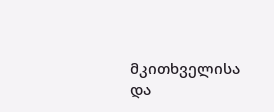მკითხველისა და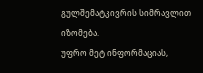გულშემატკივრის სიმრავლით იზომება.
უფრო მეტ ინფორმაციას,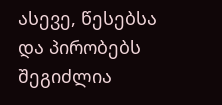ასევე, წესებსა და პირობებს შეგიძლია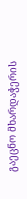გაეცნო მხარდაჭერის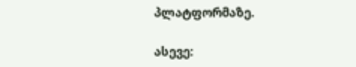პლატფორმაზე.

ასევე: